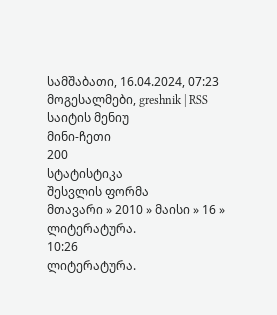სამშაბათი, 16.04.2024, 07:23
მოგესალმები, greshnik | RSS
საიტის მენიუ
მინი-ჩეთი
200
სტატისტიკა
შესვლის ფორმა
მთავარი » 2010 » მაისი » 16 » ლიტერატურა.
10:26
ლიტერატურა.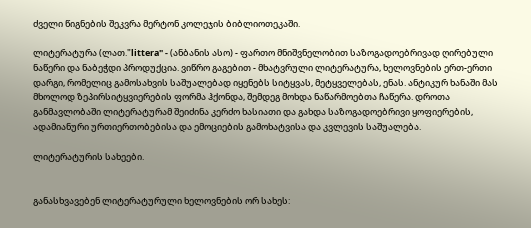ძველი წიგნების შეკვრა მერტონ კოლეჯის ბიბლიოთეკაში.

ლიტერატურა (ლათ."littera" - (ანბანის ასო) - ფართო მნიშვნელობით საზოგადოებრივად ღირებული ნაწერი და ნაბეჭდი პროდუქცია. ვიწრო გაგებით - მხატვრული ლიტერატურა, ხელოვნების ერთ-ერთი დარგი, რომელიც გამოსახვის საშუალებად იყენებს სიტყვას, მეტყველებას, ენას. ანტიკურ ხანაში მას მხოლოდ ზეპირსიტყვიერების ფორმა ჰქონდა, შემდეგ მოხდა ნაწარმოებთა ჩაწერა. დროთა განმავლობაში ლიტერატურამ შეიძინა კერძო ხასიათი და გახდა საზოგადოებრივი ყოფიერების, ადამიანური ურთიერთობებისა და ემოციების გამოხატვისა და კვლევის საშუალება.

ლიტერატურის სახეები.


განასხვავებენ ლიტერატურული ხელოვნების ორ სახეს: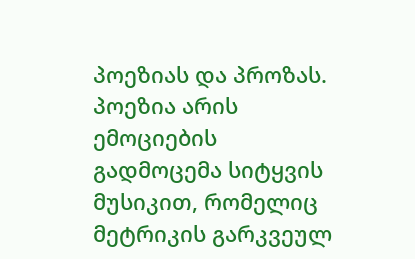პოეზიას და პროზას. პოეზია არის ემოციების გადმოცემა სიტყვის მუსიკით, რომელიც მეტრიკის გარკვეულ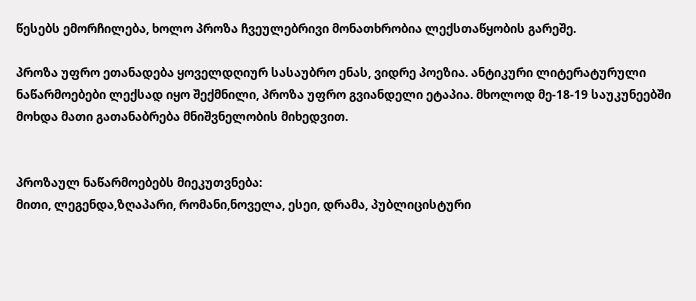წესებს ემორჩილება, ხოლო პროზა ჩვეულებრივი მონათხრობია ლექსთაწყობის გარეშე.

პროზა უფრო ეთანადება ყოველდღიურ სასაუბრო ენას, ვიდრე პოეზია. ანტიკური ლიტერატურული ნაწარმოებები ლექსად იყო შექმნილი, პროზა უფრო გვიანდელი ეტაპია. მხოლოდ მე-18-19 საუკუნეებში მოხდა მათი გათანაბრება მნიშვნელობის მიხედვით.


პროზაულ ნაწარმოებებს მიეკუთვნება:
მითი, ლეგენდა,ზღაპარი, რომანი,ნოველა, ესეი, დრამა, პუბლიცისტური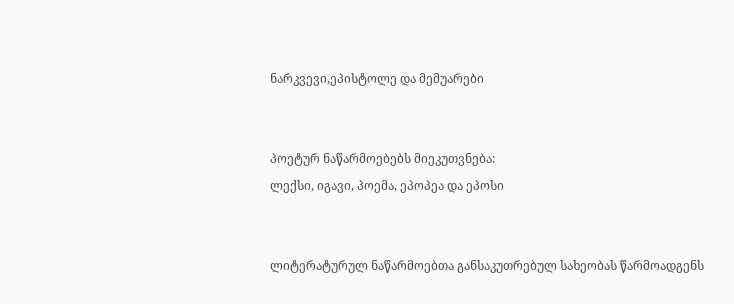ნარკვევი,ეპისტოლე და მემუარები


პოეტურ ნაწარმოებებს მიეკუთვნება:
ლექსი, იგავი, პოემა, ეპოპეა და ეპოსი


ლიტერატურულ ნაწარმოებთა განსაკუთრებულ სახეობას წარმოადგენს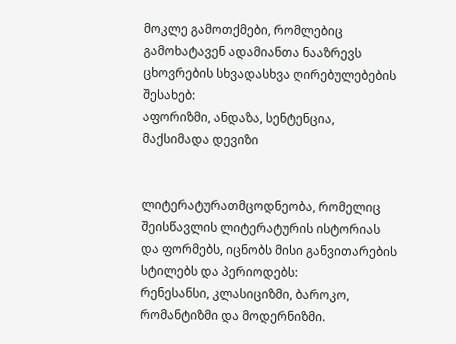მოკლე გამოთქმები, რომლებიც გამოხატავენ ადამიანთა ნააზრევს ცხოვრების სხვადასხვა ღირებულებების შესახებ:
აფორიზმი, ანდაზა, სენტენცია, მაქსიმადა დევიზი


ლიტერატურათმცოდნეობა, რომელიც შეისწავლის ლიტერატურის ისტორიას და ფორმებს, იცნობს მისი განვითარების სტილებს და პერიოდებს:
რენესანსი, კლასიციზმი, ბაროკო, რომანტიზმი და მოდერნიზმი.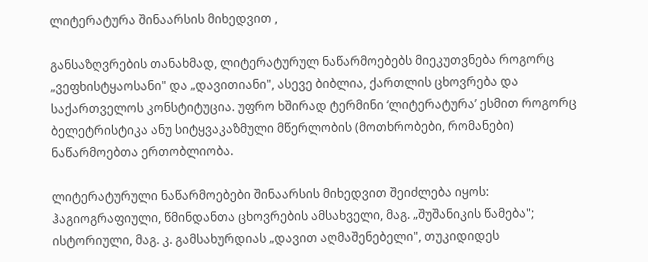ლიტერატურა შინაარსის მიხედვით ,

განსაზღვრების თანახმად, ლიტერატურულ ნაწარმოებებს მიეკუთვნება როგორც „ვეფხისტყაოსანი" და „დავითიანი", ასევე ბიბლია, ქართლის ცხოვრება და საქართველოს კონსტიტუცია. უფრო ხშირად ტერმინი ‘ლიტერატურა’ ესმით როგორც ბელეტრისტიკა ანუ სიტყვაკაზმული მწერლობის (მოთხრობები, რომანები) ნაწარმოებთა ერთობლიობა.

ლიტერატურული ნაწარმოებები შინაარსის მიხედვით შეიძლება იყოს:
ჰაგიოგრაფიული, წმინდანთა ცხოვრების ამსახველი, მაგ. „შუშანიკის წამება";
ისტორიული, მაგ. კ. გამსახურდიას „დავით აღმაშენებელი", თუკიდიდეს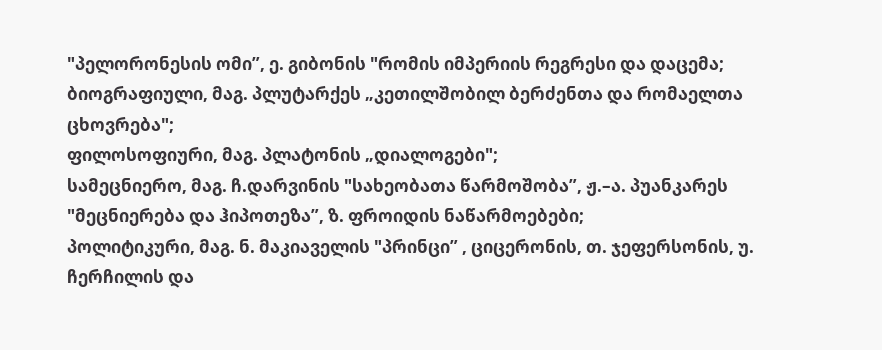"პელორონესის ომი”, ე. გიბონის "რომის იმპერიის რეგრესი და დაცემა;
ბიოგრაფიული, მაგ. პლუტარქეს „კეთილშობილ ბერძენთა და რომაელთა ცხოვრება";
ფილოსოფიური, მაგ. პლატონის „დიალოგები";
სამეცნიერო, მაგ. ჩ.დარვინის "სახეობათა წარმოშობა”, ჟ.–ა. პუანკარეს "მეცნიერება და ჰიპოთეზა”, ზ. ფროიდის ნაწარმოებები;
პოლიტიკური, მაგ. ნ. მაკიაველის "პრინცი” , ციცერონის, თ. ჯეფერსონის, უ. ჩერჩილის და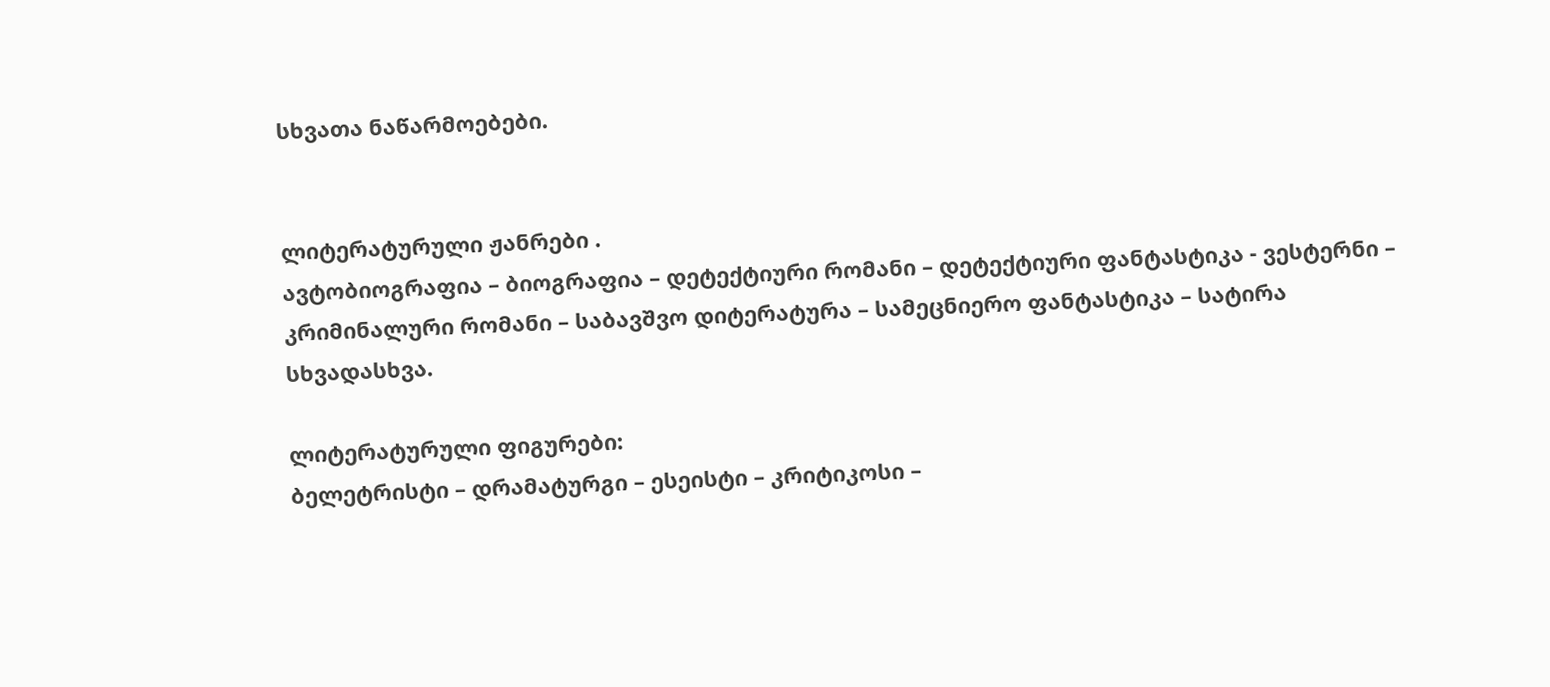სხვათა ნაწარმოებები.


ლიტერატურული ჟანრები .
ავტობიოგრაფია – ბიოგრაფია – დეტექტიური რომანი – დეტექტიური ფანტასტიკა - ვესტერნი – კრიმინალური რომანი – საბავშვო დიტერატურა – სამეცნიერო ფანტასტიკა – სატირა
სხვადასხვა.

ლიტერატურული ფიგურები:
ბელეტრისტი – დრამატურგი – ესეისტი – კრიტიკოსი –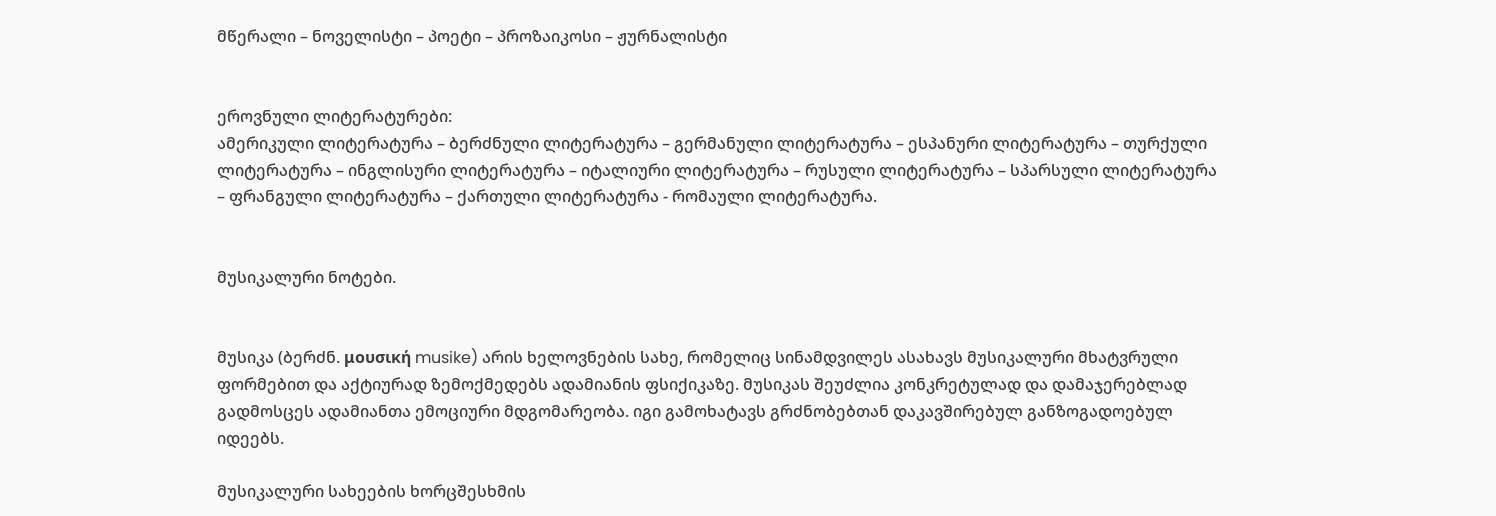მწერალი – ნოველისტი – პოეტი – პროზაიკოსი – ჟურნალისტი


ეროვნული ლიტერატურები:
ამერიკული ლიტერატურა – ბერძნული ლიტერატურა – გერმანული ლიტერატურა – ესპანური ლიტერატურა – თურქული ლიტერატურა – ინგლისური ლიტერატურა – იტალიური ლიტერატურა – რუსული ლიტერატურა – სპარსული ლიტერატურა – ფრანგული ლიტერატურა – ქართული ლიტერატურა - რომაული ლიტერატურა.


მუსიკალური ნოტები.


მუსიკა (ბერძნ. μουσική musike) არის ხელოვნების სახე, რომელიც სინამდვილეს ასახავს მუსიკალური მხატვრული ფორმებით და აქტიურად ზემოქმედებს ადამიანის ფსიქიკაზე. მუსიკას შეუძლია კონკრეტულად და დამაჯერებლად გადმოსცეს ადამიანთა ემოციური მდგომარეობა. იგი გამოხატავს გრძნობებთან დაკავშირებულ განზოგადოებულ იდეებს.

მუსიკალური სახეების ხორცშესხმის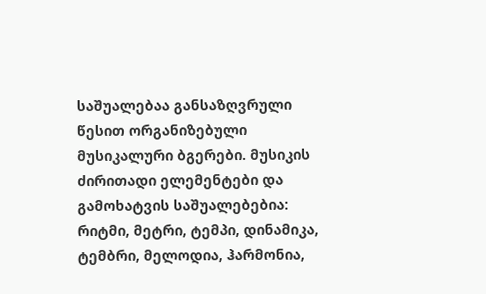საშუალებაა განსაზღვრული წესით ორგანიზებული მუსიკალური ბგერები. მუსიკის ძირითადი ელემენტები და გამოხატვის საშუალებებია: რიტმი, მეტრი, ტემპი, დინამიკა, ტემბრი, მელოდია, ჰარმონია,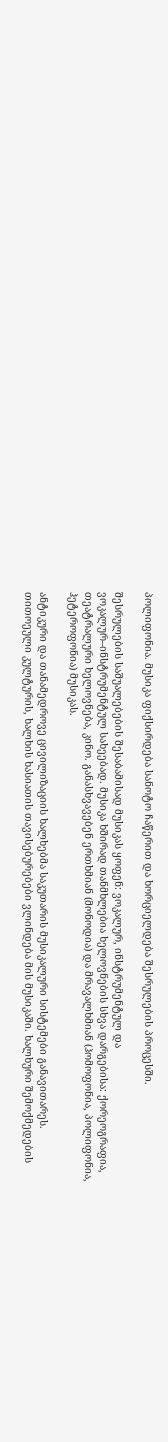პოლიფონია. მუსიკა ფიქსირდება სანოტო ჩაწერით და ხორციელდება შესრულების პროცესში.

შესრულების საშუალებების შესაბამისად მუსიკას ყოფენ: ვოკალურ, ინსტრუმენტულ და ვოკალურ–ინსტრუმენტულ სახეებად. მუსიკა ხშირად თანმხლებია ხელოვნების სხვა დარგებისა: ქორეოგრაფია, თეატრალური ხელოვნება, კინო. განასხვავებენ ერთხმიან (მონოდია) და მრავალხმიან (ჰომოფონია, პოლიფონია, ჰეტეროფონია) მუსიკას.

ანტიკური და თანამედროვე ცივილიზაციის ხალხებმა საკუთარის მუსიკალური სისტემები განავითარეს. თითოეული კულტურის, ხალხის ხასიათის თავისებურებები ვლინდება მის მუსიკაში. ხალხური შემოქმედების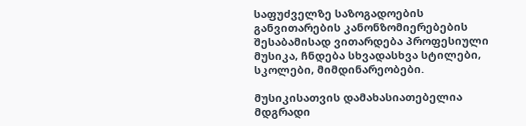საფუძველზე საზოგადოების განვითარების კანონზომიერებების შესაბამისად ვითარდება პროფესიული მუსიკა, ჩნდება სხვადასხვა სტილები, სკოლები, მიმდინარეობები.

მუსიკისათვის დამახასიათებელია მდგრადი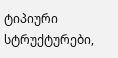ტიპიური სტრუქტურები,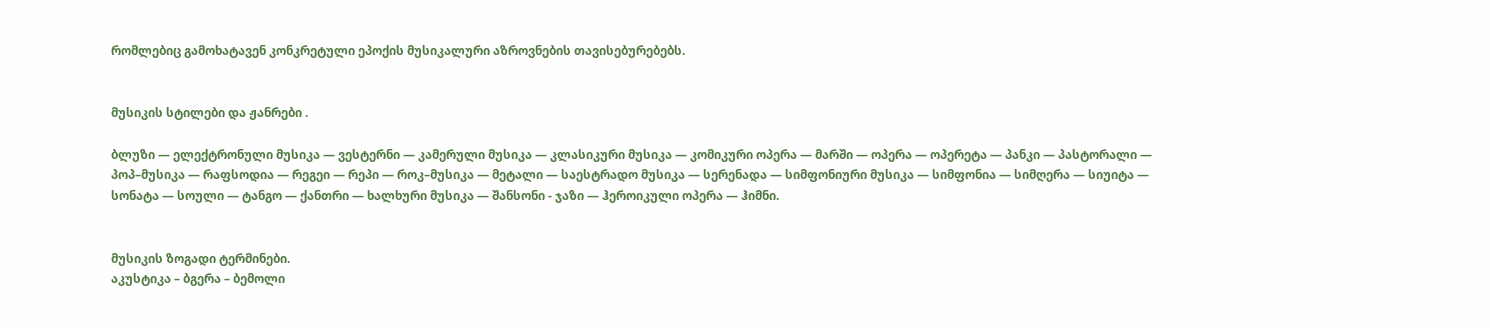რომლებიც გამოხატავენ კონკრეტული ეპოქის მუსიკალური აზროვნების თავისებურებებს.


მუსიკის სტილები და ჟანრები .

ბლუზი — ელექტრონული მუსიკა — ვესტერნი — კამერული მუსიკა — კლასიკური მუსიკა — კომიკური ოპერა — მარში — ოპერა — ოპერეტა — პანკი — პასტორალი — პოპ–მუსიკა — რაფსოდია — რეგეი — რეპი — როკ–მუსიკა — მეტალი — საესტრადო მუსიკა — სერენადა — სიმფონიური მუსიკა — სიმფონია — სიმღერა — სიუიტა — სონატა — სოული — ტანგო — ქანთრი — ხალხური მუსიკა — შანსონი - ჯაზი — ჰეროიკული ოპერა — ჰიმნი.


მუსიკის ზოგადი ტერმინები.
აკუსტიკა – ბგერა – ბემოლი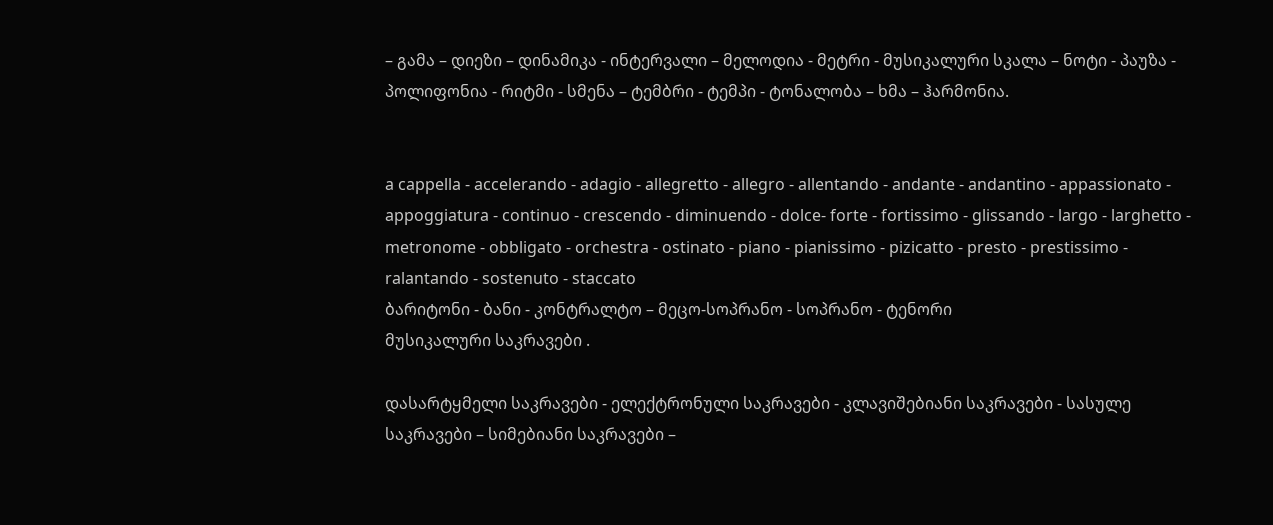– გამა – დიეზი – დინამიკა - ინტერვალი – მელოდია - მეტრი - მუსიკალური სკალა – ნოტი - პაუზა - პოლიფონია - რიტმი - სმენა – ტემბრი - ტემპი - ტონალობა – ხმა – ჰარმონია.


a cappella - accelerando - adagio - allegretto - allegro - allentando - andante - andantino - appassionato - appoggiatura - continuo - crescendo - diminuendo - dolce- forte - fortissimo - glissando - largo - larghetto - metronome - obbligato - orchestra - ostinato - piano - pianissimo - pizicatto - presto - prestissimo - ralantando - sostenuto - staccato
ბარიტონი - ბანი - კონტრალტო – მეცო-სოპრანო - სოპრანო - ტენორი
მუსიკალური საკრავები .

დასარტყმელი საკრავები - ელექტრონული საკრავები - კლავიშებიანი საკრავები - სასულე საკრავები – სიმებიანი საკრავები –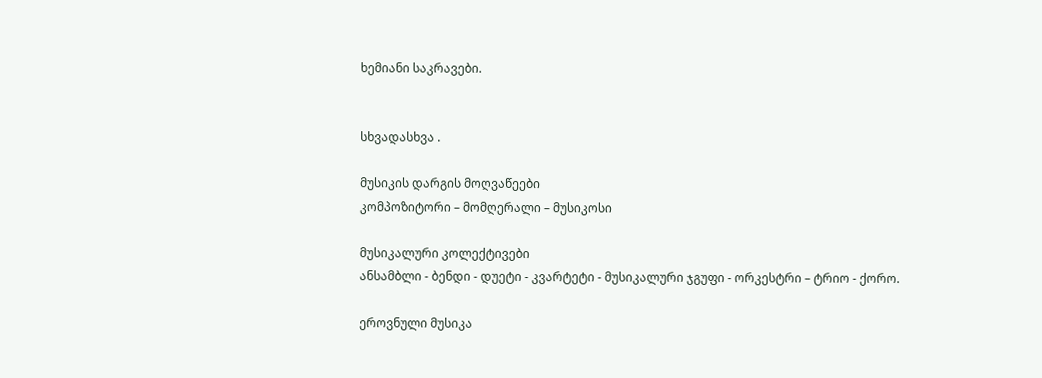ხემიანი საკრავები.


სხვადასხვა .

მუსიკის დარგის მოღვაწეები
კომპოზიტორი – მომღერალი – მუსიკოსი

მუსიკალური კოლექტივები
ანსამბლი - ბენდი - დუეტი - კვარტეტი - მუსიკალური ჯგუფი - ორკესტრი – ტრიო - ქორო.

ეროვნული მუსიკა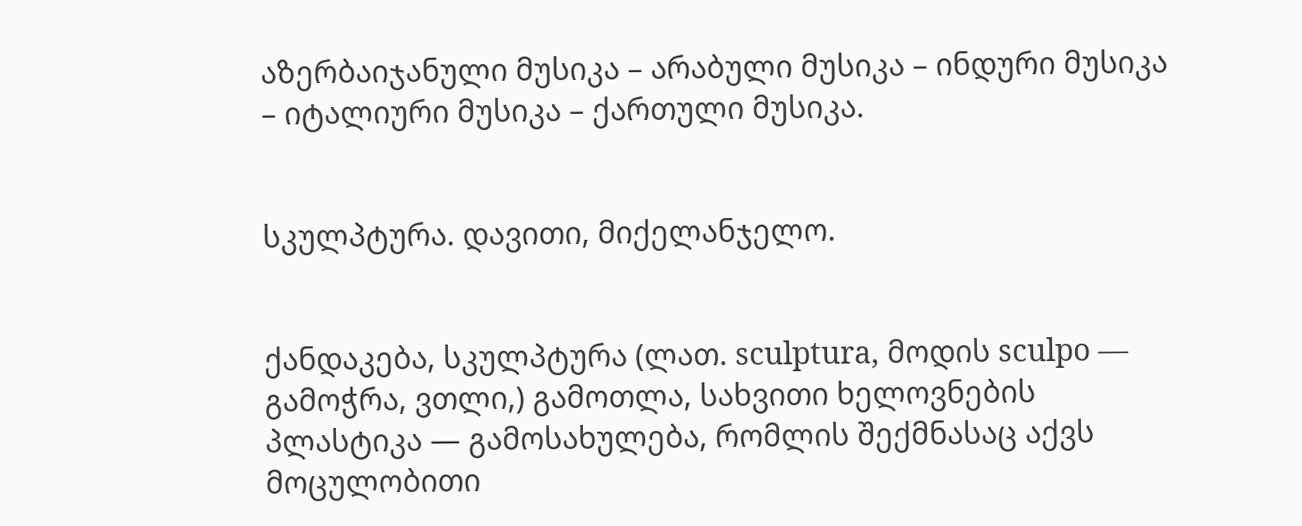აზერბაიჯანული მუსიკა – არაბული მუსიკა – ინდური მუსიკა – იტალიური მუსიკა – ქართული მუსიკა.


სკულპტურა. დავითი, მიქელანჯელო.


ქანდაკება, სკულპტურა (ლათ. sculptura, მოდის sculpo — გამოჭრა, ვთლი,) გამოთლა, სახვითი ხელოვნების პლასტიკა — გამოსახულება, რომლის შექმნასაც აქვს მოცულობითი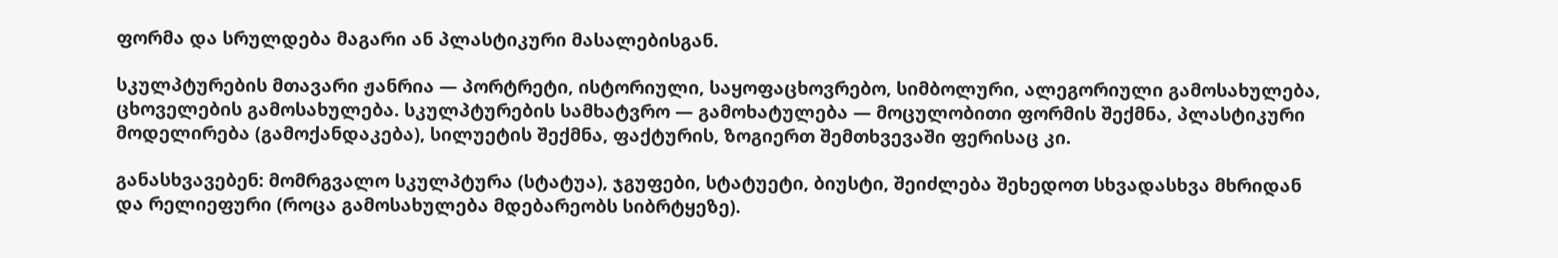ფორმა და სრულდება მაგარი ან პლასტიკური მასალებისგან.

სკულპტურების მთავარი ჟანრია — პორტრეტი, ისტორიული, საყოფაცხოვრებო, სიმბოლური, ალეგორიული გამოსახულება, ცხოველების გამოსახულება. სკულპტურების სამხატვრო — გამოხატულება — მოცულობითი ფორმის შექმნა, პლასტიკური მოდელირება (გამოქანდაკება), სილუეტის შექმნა, ფაქტურის, ზოგიერთ შემთხვევაში ფერისაც კი.

განასხვავებენ: მომრგვალო სკულპტურა (სტატუა), ჯგუფები, სტატუეტი, ბიუსტი, შეიძლება შეხედოთ სხვადასხვა მხრიდან და რელიეფური (როცა გამოსახულება მდებარეობს სიბრტყეზე).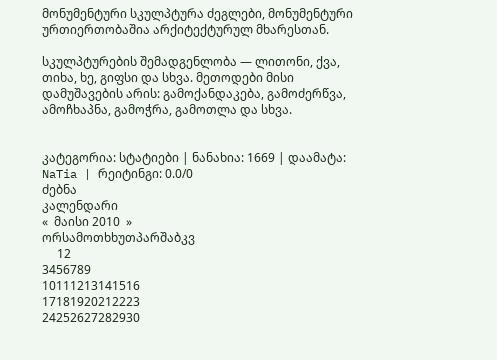მონუმენტური სკულპტურა ძეგლები, მონუმენტური ურთიერთობაშია არქიტექტურულ მხარესთან.

სკულპტურების შემადგენლობა — ლითონი, ქვა, თიხა, ხე, გიფსი და სხვა. მეთოდები მისი დამუშავების არის: გამოქანდაკება, გამოძერწვა, ამოჩხაპნა, გამოჭრა, გამოთლა და სხვა.


კატეგორია: სტატიები | ნანახია: 1669 | დაამატა: NaTia | რეიტინგი: 0.0/0
ძებნა
კალენდარი
«  მაისი 2010  »
ორსამოთხხუთპარშაბკვ
     12
3456789
10111213141516
17181920212223
24252627282930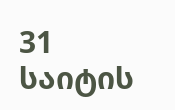31
საიტის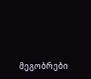მეგობრები